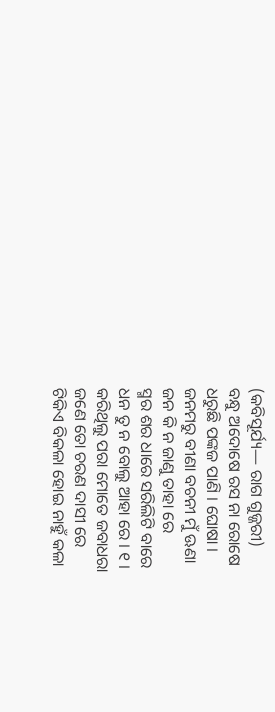(କବିସୂର୍ଯ୍ୟ— ରାଗ ଗୁଜ୍ଜରୀ)
ବନ୍ଧୁ ଅଦୋଷେ ରସ ନା ରୋଷେ
ଧରୁଛି ପଙ୍କଜ ପାଣି । ଘୋଷା ।
ଜନମରୁ ବୀଣା ବଚନୀ ମୁଁ ଊଣା
ଜନ କି ନ ଜାଣୁ ତାହା ରେ
ସ୍ମର ଶର ଧାରେ ସରିଲିଟି ବାରେ
ଧନ ତୁ ନ ବୋଲୁ ଆହା ରେ । ୧ ।
କରିଥିଲୁ ପରା ମୋତେ ଜବାଧରା
ଜଣେ ତୋ ଚରଣ ଦାସୀ ରେ
ଟିକିଏ ବିକଳା ହୋଇ ନାହୁଁ କଳା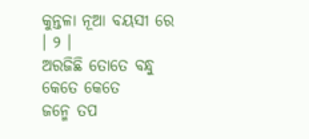କୁନ୍ତଳା ନୂଆ ବୟସୀ ରେ । ୨ ।
ଅରଜିଛି ତୋତେ ବନ୍ଧୁ କେତେ କେତେ
ଜନ୍ମେ ତପ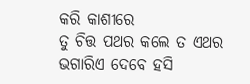କରି କାଶୀରେ
ତୁ ଚିତ୍ତ ପଥର କଲେ ତ ଏଥର
ଭଗାରିଏ ଦେବେ ହସି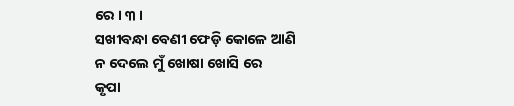ରେ । ୩ ।
ସଖୀବନ୍ଧା ବେଣୀ ଫେଡ଼ି କୋଳେ ଆଣି
ନ ଦେଲେ ମୁଁ ଖୋଷା ଖୋସି ରେ
କୃପା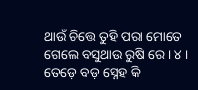ଥାଉଁ ଚିତ୍ତେ ତୁହି ପରା ମୋତେ
ଗେଲେ ବସୁଥାଉ ରୁଷି ରେ । ୪ ।
ତେଡ଼େ ବଡ଼ ସ୍ନେହ କି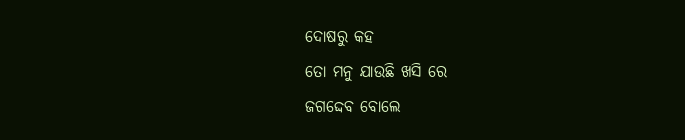ଦୋଷରୁ କହ
ତୋ ମନୁ ଯାଉଛି ଖସି ରେ
ଜଗଦ୍ଦେବ ବୋଲେ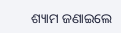ଶ୍ୟାମ ଜଣାଇଲେ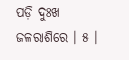ପଡ଼ି ଦୁଃଖ ଜଳରାଶିରେ । ୫ ।